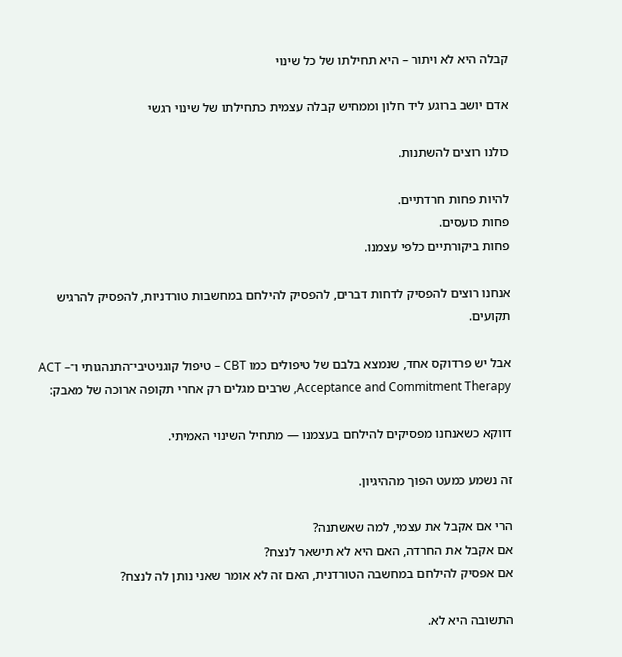קבלה היא לא ויתור – היא תחילתו של כל שינוי

אדם יושב ברוגע ליד חלון וממחיש קבלה עצמית כתחילתו של שינוי רגשי

כולנו רוצים להשתנות.

להיות פחות חרדתיים.
פחות כועסים.
פחות ביקורתיים כלפי עצמנו.

אנחנו רוצים להפסיק לדחות דברים, להפסיק להילחם במחשבות טורדניות, להפסיק להרגיש תקועים.

אבל יש פרדוקס אחד, שנמצא בלבם של טיפולים כמו CBT – טיפול קוגניטיבי־התנהגותי ו־ACT – Acceptance and Commitment Therapy, שרבים מגלים רק אחרי תקופה ארוכה של מאבק:

דווקא כשאנחנו מפסיקים להילחם בעצמנו — מתחיל השינוי האמיתי.

זה נשמע כמעט הפוך מההיגיון.

הרי אם אקבל את עצמי, למה שאשתנה?
אם אקבל את החרדה, האם היא לא תישאר לנצח?
אם אפסיק להילחם במחשבה הטורדנית, האם זה לא אומר שאני נותן לה לנצח?

התשובה היא לא.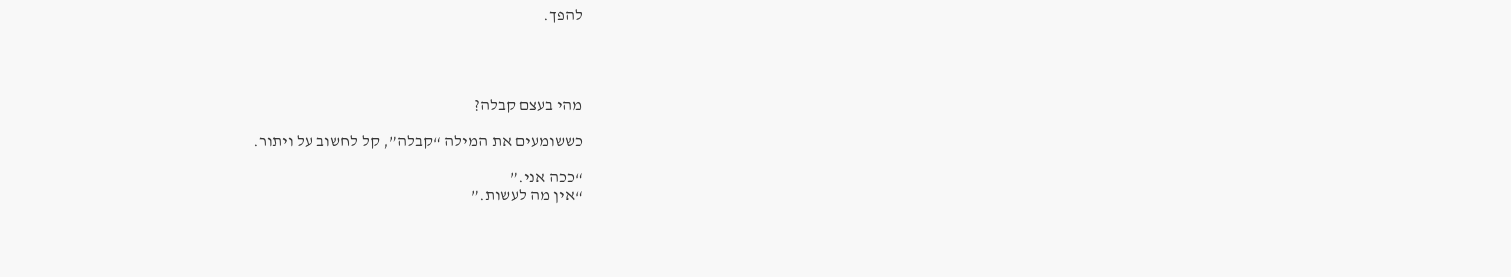להפך.




מהי בעצם קבלה?

כששומעים את המילה “קבלה”, קל לחשוב על ויתור.

“ככה אני.”
“אין מה לעשות.”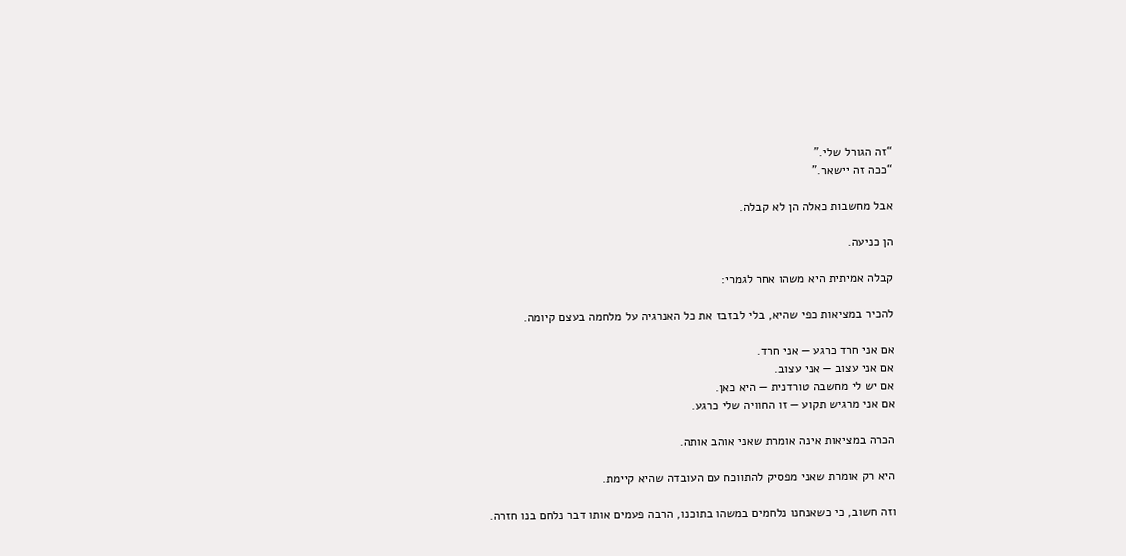“זה הגורל שלי.”
“ככה זה יישאר.”

אבל מחשבות כאלה הן לא קבלה.

הן כניעה.

קבלה אמיתית היא משהו אחר לגמרי:

להכיר במציאות כפי שהיא, בלי לבזבז את כל האנרגיה על מלחמה בעצם קיומה.

אם אני חרד כרגע — אני חרד.
אם אני עצוב — אני עצוב.
אם יש לי מחשבה טורדנית — היא כאן.
אם אני מרגיש תקוע — זו החוויה שלי כרגע.

הכרה במציאות אינה אומרת שאני אוהב אותה.

היא רק אומרת שאני מפסיק להתווכח עם העובדה שהיא קיימת.

וזה חשוב, כי כשאנחנו נלחמים במשהו בתוכנו, הרבה פעמים אותו דבר נלחם בנו חזרה.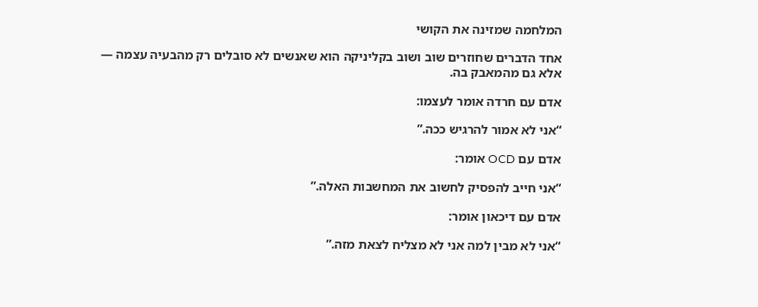המלחמה שמזינה את הקושי

אחד הדברים שחוזרים שוב ושוב בקליניקה הוא שאנשים לא סובלים רק מהבעיה עצמה — אלא גם מהמאבק בה.

אדם עם חרדה אומר לעצמו:

“אני לא אמור להרגיש ככה.”

אדם עם OCD אומר:

“אני חייב להפסיק לחשוב את המחשבות האלה.”

אדם עם דיכאון אומר:

“אני לא מבין למה אני לא מצליח לצאת מזה.”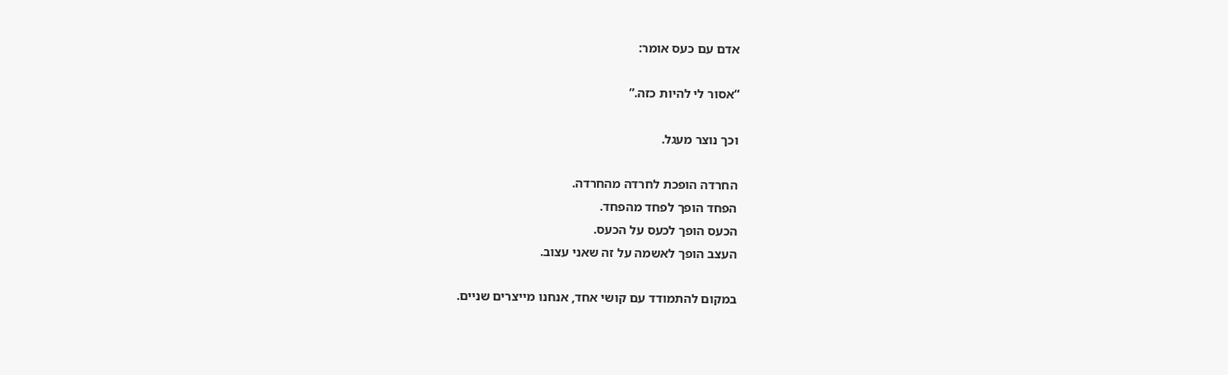אדם עם כעס אומר:

“אסור לי להיות כזה.”

וכך נוצר מעגל.

החרדה הופכת לחרדה מהחרדה.
הפחד הופך לפחד מהפחד.
הכעס הופך לכעס על הכעס.
העצב הופך לאשמה על זה שאני עצוב.

במקום להתמודד עם קושי אחד, אנחנו מייצרים שניים.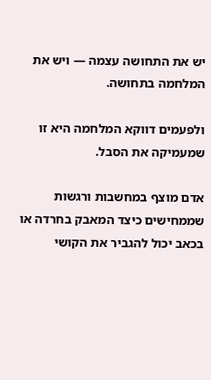יש את התחושה עצמה — ויש את המלחמה בתחושה.

ולפעמים דווקא המלחמה היא זו שמעמיקה את הסבל.

אדם מוצף במחשבות ורגשות שממחישים כיצד המאבק בחרדה או בכאב יכול להגביר את הקושי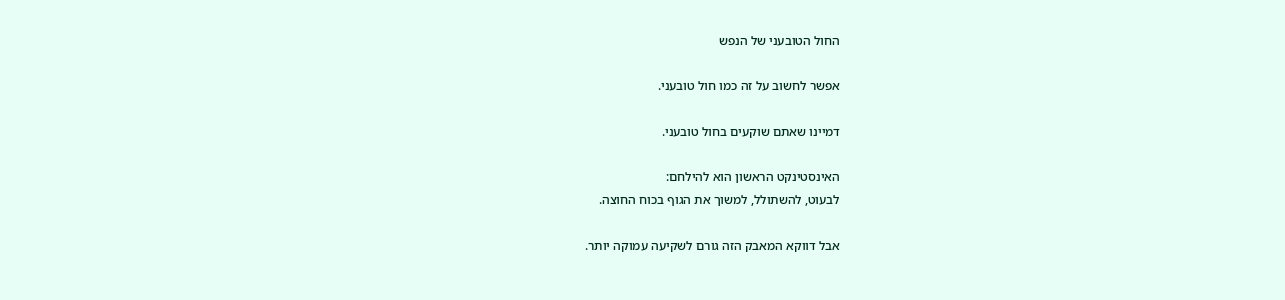החול הטובעני של הנפש

אפשר לחשוב על זה כמו חול טובעני.

דמיינו שאתם שוקעים בחול טובעני.

האינסטינקט הראשון הוא להילחם:
לבעוט, להשתולל, למשוך את הגוף בכוח החוצה.

אבל דווקא המאבק הזה גורם לשקיעה עמוקה יותר.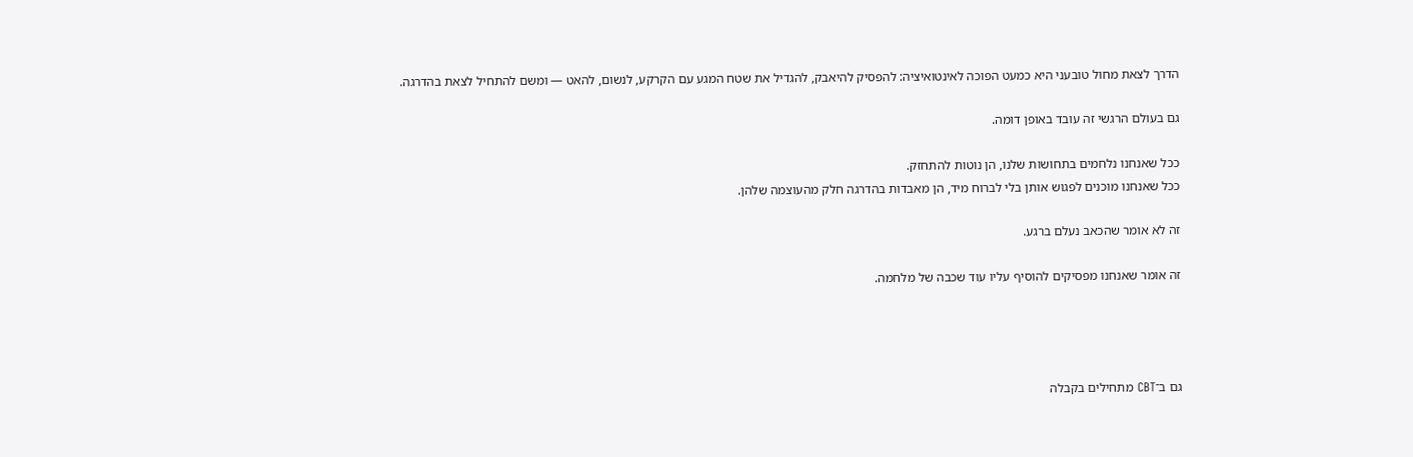הדרך לצאת מחול טובעני היא כמעט הפוכה לאינטואיציה: להפסיק להיאבק, להגדיל את שטח המגע עם הקרקע, לנשום, להאט — ומשם להתחיל לצאת בהדרגה.

גם בעולם הרגשי זה עובד באופן דומה.

ככל שאנחנו נלחמים בתחושות שלנו, הן נוטות להתחזק.
ככל שאנחנו מוכנים לפגוש אותן בלי לברוח מיד, הן מאבדות בהדרגה חלק מהעוצמה שלהן.

זה לא אומר שהכאב נעלם ברגע.

זה אומר שאנחנו מפסיקים להוסיף עליו עוד שכבה של מלחמה.




גם ב־CBT מתחילים בקבלה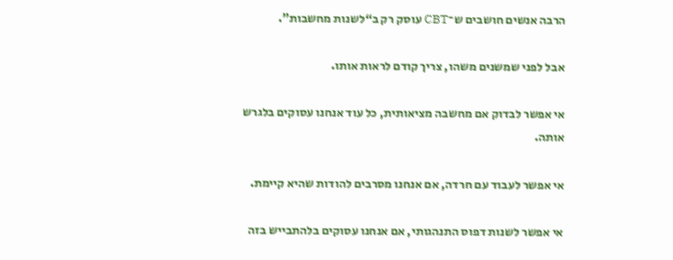הרבה אנשים חושבים ש־CBT עוסק רק ב“לשנות מחשבות”.

אבל לפני שמשנים משהו, צריך קודם לראות אותו.

אי אפשר לבדוק אם מחשבה מציאותית, כל עוד אנחנו עסוקים בלגרש אותה.

אי אפשר לעבוד עם חרדה, אם אנחנו מסרבים להודות שהיא קיימת.

אי אפשר לשנות דפוס התנהגותי, אם אנחנו עסוקים בלהתבייש בזה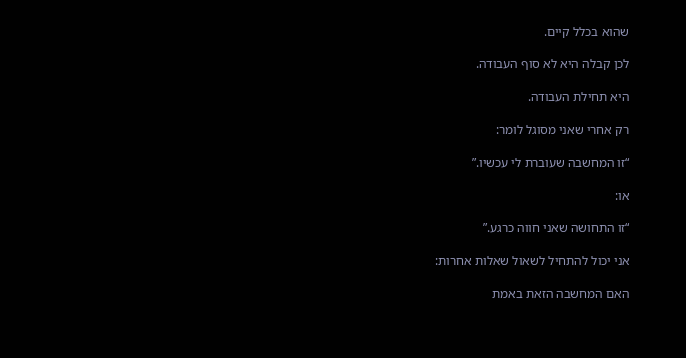שהוא בכלל קיים.

לכן קבלה היא לא סוף העבודה.

היא תחילת העבודה.

רק אחרי שאני מסוגל לומר:

“זו המחשבה שעוברת לי עכשיו.”

או:

“זו התחושה שאני חווה כרגע.”

אני יכול להתחיל לשאול שאלות אחרות:

האם המחשבה הזאת באמת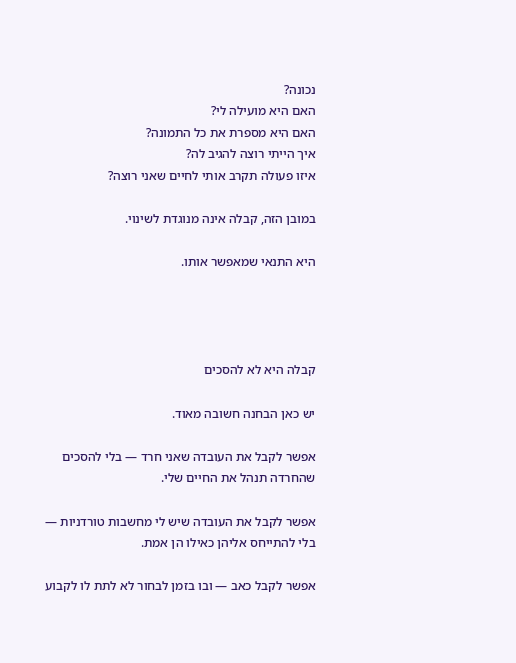נכונה?
האם היא מועילה לי?
האם היא מספרת את כל התמונה?
איך הייתי רוצה להגיב לה?
איזו פעולה תקרב אותי לחיים שאני רוצה?

במובן הזה, קבלה אינה מנוגדת לשינוי.

היא התנאי שמאפשר אותו.




קבלה היא לא להסכים

יש כאן הבחנה חשובה מאוד.

אפשר לקבל את העובדה שאני חרד — בלי להסכים שהחרדה תנהל את החיים שלי.

אפשר לקבל את העובדה שיש לי מחשבות טורדניות — בלי להתייחס אליהן כאילו הן אמת.

אפשר לקבל כאב — ובו בזמן לבחור לא לתת לו לקבוע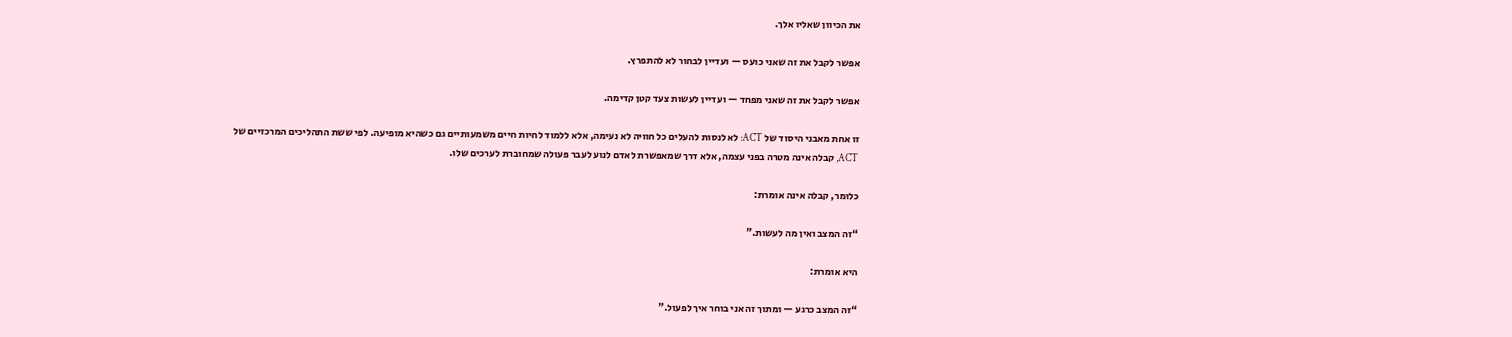את הכיוון שאליו אלך.

אפשר לקבל את זה שאני כועס — ועדיין לבחור לא להתפרץ.

אפשר לקבל את זה שאני מפחד — ועדיין לעשות צעד קטן קדימה.

זו אחת מאבני היסוד של ACT: לא לנסות להעלים כל חוויה לא נעימה, אלא ללמוד לחיות חיים משמעותיים גם כשהיא מופיעה. לפי ששת התהליכים המרכזיים של ACT, קבלה אינה מטרה בפני עצמה, אלא דרך שמאפשרת לאדם לנוע לעבר פעולה שמחוברת לערכים שלו.

כלומר, קבלה אינה אומרת:

“זה המצב ואין מה לעשות.”

היא אומרת:

“זה המצב כרגע — ומתוך זה אני בוחר איך לפעול.”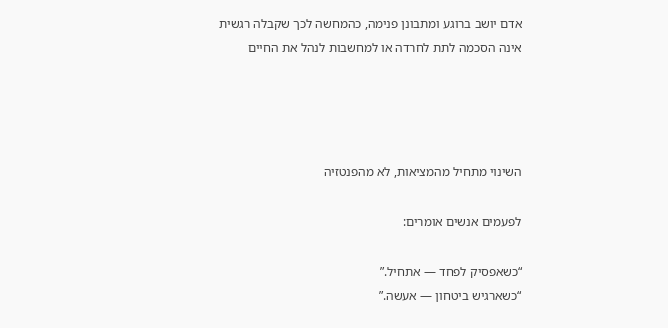אדם יושב ברוגע ומתבונן פנימה, כהמחשה לכך שקבלה רגשית אינה הסכמה לתת לחרדה או למחשבות לנהל את החיים




השינוי מתחיל מהמציאות, לא מהפנטזיה

לפעמים אנשים אומרים:

“כשאפסיק לפחד — אתחיל.”
“כשארגיש ביטחון — אעשה.”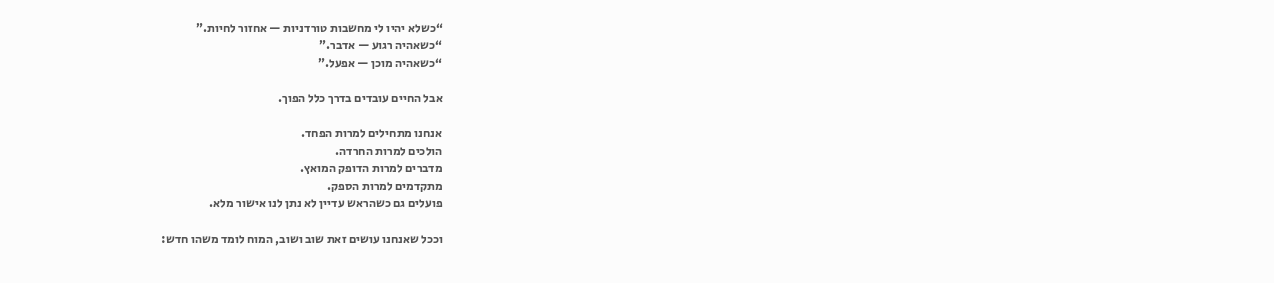“כשלא יהיו לי מחשבות טורדניות — אחזור לחיות.”
“כשאהיה רגוע — אדבר.”
“כשאהיה מוכן — אפעל.”

אבל החיים עובדים בדרך כלל הפוך.

אנחנו מתחילים למרות הפחד.
הולכים למרות החרדה.
מדברים למרות הדופק המואץ.
מתקדמים למרות הספק.
פועלים גם כשהראש עדיין לא נתן לנו אישור מלא.

וככל שאנחנו עושים זאת שוב ושוב, המוח לומד משהו חדש: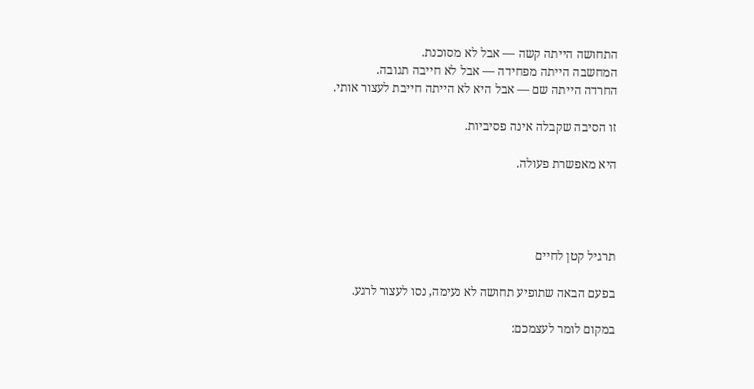התחושה הייתה קשה — אבל לא מסוכנת.
המחשבה הייתה מפחידה — אבל לא חייבה תגובה.
החרדה הייתה שם — אבל היא לא הייתה חייבת לעצור אותי.

זו הסיבה שקבלה אינה פסיביות.

היא מאפשרת פעולה.




תרגיל קטן לחיים

בפעם הבאה שתופיע תחושה לא נעימה, נסו לעצור לרגע.

במקום לומר לעצמכם: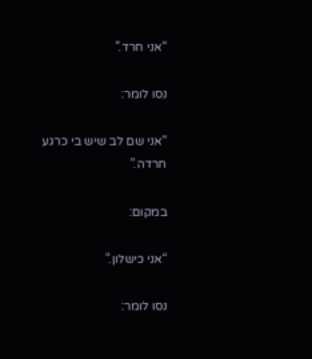“אני חרד.”

נסו לומר:

“אני שם לב שיש בי כרגע חרדה.”

במקום:

“אני כישלון.”

נסו לומר: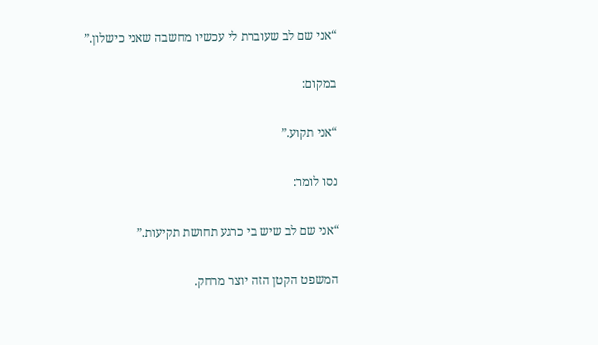“אני שם לב שעוברת לי עכשיו מחשבה שאני כישלון.”

במקום:

“אני תקוע.”

נסו לומר:

“אני שם לב שיש בי כרגע תחושת תקיעות.”

המשפט הקטן הזה יוצר מרחק.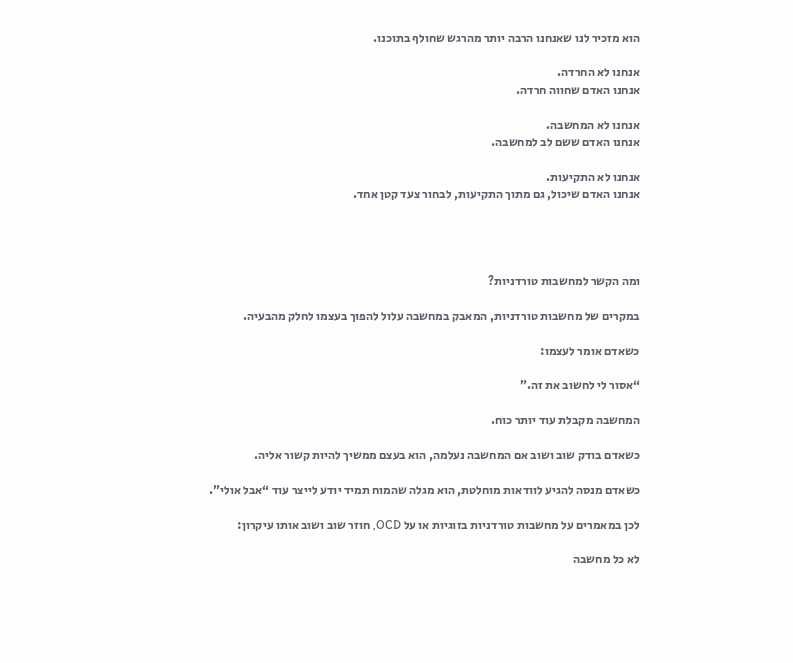הוא מזכיר לנו שאנחנו הרבה יותר מהרגש שחולף בתוכנו.

אנחנו לא החרדה.
אנחנו האדם שחווה חרדה.

אנחנו לא המחשבה.
אנחנו האדם ששם לב למחשבה.

אנחנו לא התקיעות.
אנחנו האדם שיכול, גם מתוך התקיעות, לבחור צעד קטן אחד.




ומה הקשר למחשבות טורדניות?

במקרים של מחשבות טורדניות, המאבק במחשבה עלול להפוך בעצמו לחלק מהבעיה.

כשאדם אומר לעצמו:

“אסור לי לחשוב את זה.”

המחשבה מקבלת עוד יותר כוח.

כשאדם בודק שוב ושוב אם המחשבה נעלמה, הוא בעצם ממשיך להיות קשור אליה.

כשאדם מנסה להגיע לוודאות מוחלטת, הוא מגלה שהמוח תמיד יודע לייצר עוד “אבל אולי”.

לכן במאמרים על מחשבות טורדניות בזוגיות או על OCD, חוזר שוב ושוב אותו עיקרון:

לא כל מחשבה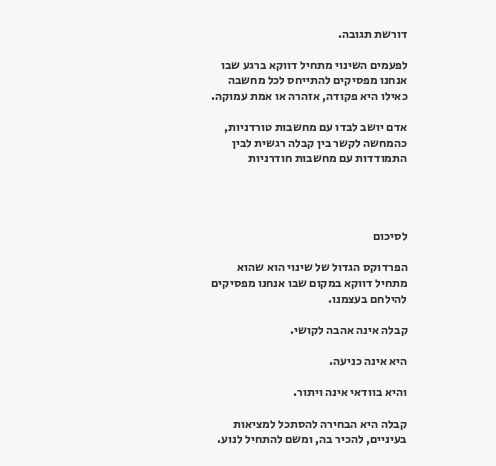דורשת תגובה.

לפעמים השינוי מתחיל דווקא ברגע שבו אנחנו מפסיקים להתייחס לכל מחשבה כאילו היא פקודה, אזהרה או אמת עמוקה.

אדם יושב לבדו עם מחשבות טורדניות, כהמחשה לקשר בין קבלה רגשית לבין התמודדות עם מחשבות חודרניות




לסיכום

הפרדוקס הגדול של שינוי הוא שהוא מתחיל דווקא במקום שבו אנחנו מפסיקים להילחם בעצמנו.

קבלה אינה אהבה לקושי.

היא אינה כניעה.

והיא בוודאי אינה ויתור.

קבלה היא הבחירה להסתכל למציאות בעיניים, להכיר בה, ומשם להתחיל לנוע.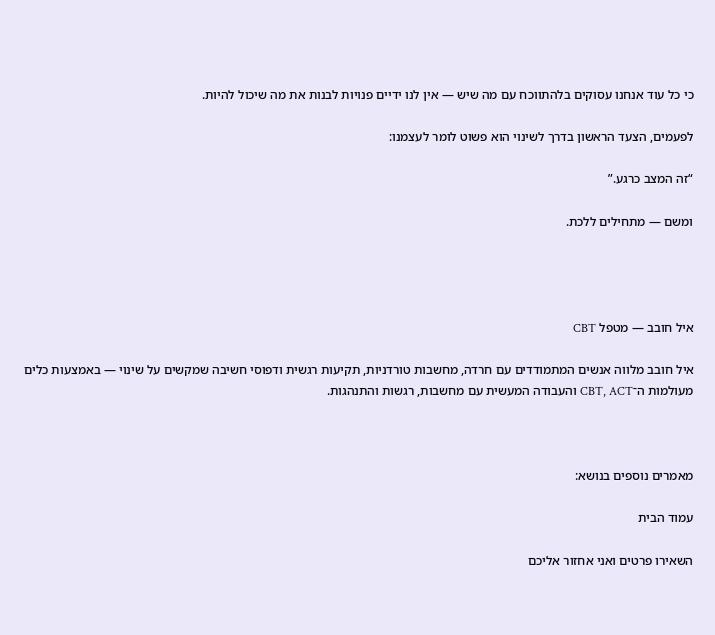כי כל עוד אנחנו עסוקים בלהתווכח עם מה שיש — אין לנו ידיים פנויות לבנות את מה שיכול להיות.

לפעמים, הצעד הראשון בדרך לשינוי הוא פשוט לומר לעצמנו:

“זה המצב כרגע.”

ומשם — מתחילים ללכת.




איל חובב — מטפל CBT

איל חובב מלווה אנשים המתמודדים עם חרדה, מחשבות טורדניות, תקיעות רגשית ודפוסי חשיבה שמקשים על שינוי — באמצעות כלים מעולמות ה־CBT, ACT והעבודה המעשית עם מחשבות, רגשות והתנהגות.



מאמרים נוספים בנושא:

עמוד הבית

השאירו פרטים ואני אחזור אליכם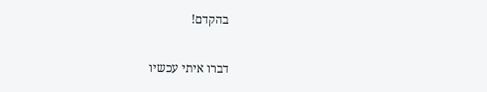בהקדם!

דברו איתי עכשיו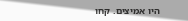היו אמיצים. קחו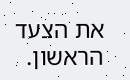את הצעד הראשון.